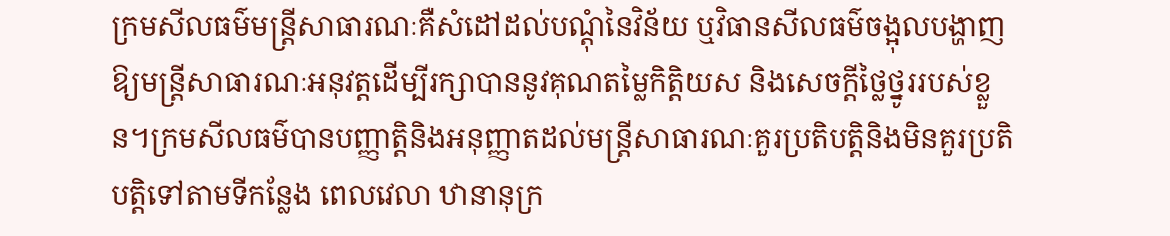ក្រមសីលធម៌មន្រ្តីសាធារណៈគឺសំដៅដល់បណ្តុំនៃវិន័យ ឬវិធានសីលធម៌ចង្អុលបង្ហាញឱ្យមន្រ្តីសាធារណៈអនុវត្តដើម្បីរក្សាបាននូវគុណតម្លៃកិត្តិយស និងសេចក្តីថ្លៃថ្នូររបស់ខ្លួន។ក្រមសីលធម៌បានបញ្ញាត្តិនិងអនុញ្ញាតដល់មន្រ្តីសាធារណៈគួរប្រតិបត្តិនិងមិនគួរប្រតិបត្តិទៅតាមទីកន្លែង ពេលវេលា ឋានានុក្រ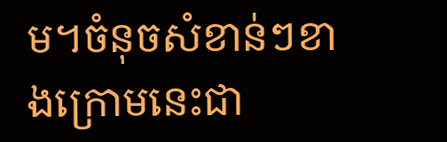ម។ចំនុចសំខាន់ៗខាងក្រោមនេះជា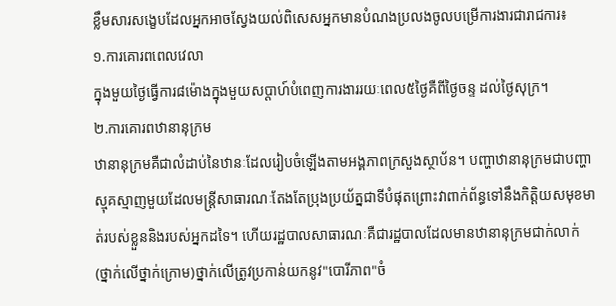ខ្លឹមសារសង្ខេបដែលអ្នកអាចស្វែងយល់ពិសេសអ្នកមានបំណងប្រលងចូលបម្រើការងារជារាជការ៖
១.ការគោរពពេលវេលា
ក្នុងមួយថ្ងៃធ្វើការ៨ម៉ោងក្នុងមួយសប្តាហ៍បំពេញការងាររយៈពេល៥ថ្ងៃគឺពីថ្ងៃចន្ទ ដល់ថ្ងៃសុក្រ។
២.ការគោរពឋានានុក្រម
ឋានានុក្រមគឺជាលំដាប់នៃឋានៈដែលរៀបចំឡើងតាមអង្គភាពក្រសួងស្ថាប័ន។ បញ្ហាឋានានុក្រមជាបញ្ហាស្មុគស្មាញមួយដែលមន្រ្តីសាធារណៈតែងតែប្រុងប្រយ័ត្នជាទីបំផុតព្រោះវាពាក់ព័ន្ធទៅនឹងកិត្តិយសមុខមាត់របស់ខ្លួននិងរបស់អ្នកដទៃ។ ហើយរដ្ឋបាលសាធារណៈគឺជារដ្ឋបាលដែលមានឋានានុក្រមជាក់លាក់(ថ្នាក់លើថ្នាក់ក្រោម)ថ្នាក់លើត្រូវប្រកាន់យកនូវ"បោរីភាព"ចំ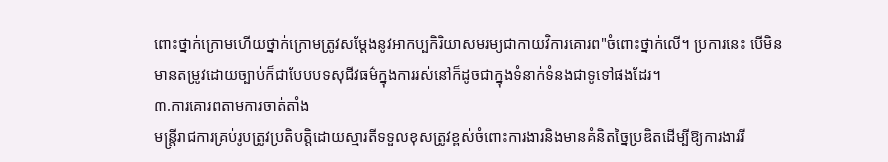ពោះថ្នាក់ក្រោមហើយថ្នាក់ក្រោមត្រូវសម្តែងនូវអាកប្បកិរិយាសមរម្យជាកាយវិការគោរព"ចំពោះថ្នាក់លើ។ ប្រការនេះ បើមិនមានតម្រូវដោយច្បាប់ក៏ជាបែបបទសុជីវធម៌ក្នុងការរស់នៅក៏ដូចជាក្នុងទំនាក់ទំនងជាទូទៅផងដែរ។
៣.ការគោរពតាមការចាត់តាំង
មន្រ្តីរាជការគ្រប់រូបត្រូវប្រតិបត្តិដោយស្មារតីទទួលខុសត្រូវខ្ពស់ចំពោះការងារនិងមានគំនិតច្នៃប្រឌិតដើម្បីឱ្យការងាររី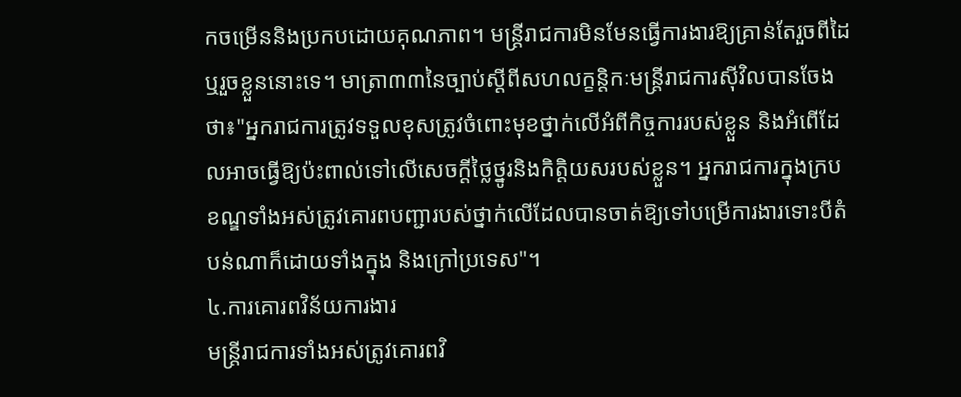កចម្រើននិងប្រកបដោយគុណភាព។ មន្រ្តីរាជការមិនមែនធ្វើការងារឱ្យគ្រាន់តែរួចពីដៃឬរួចខ្លួននោះទេ។ មាត្រា៣៣នៃច្បាប់ស្តីពីសហលក្ខន្តិកៈមន្រ្តីរាជការស៊ីវិលបានចែងថា៖"អ្នករាជការត្រូវទទួលខុសត្រូវចំពោះមុខថ្នាក់លើអំពីកិច្ចការរបស់ខ្លួន និងអំពើដែលអាចធ្វើឱ្យប៉ះពាល់ទៅលើសេចក្តីថ្លៃថ្នូរនិងកិត្តិយសរបស់ខ្លួន។ អ្នករាជការក្នុងក្របខណ្ឌទាំងអស់ត្រូវគោរពបញ្ជារបស់ថ្នាក់លើដែលបានចាត់ឱ្យទៅបម្រើការងារទោះបីតំបន់ណាក៏ដោយទាំងក្នុង និងក្រៅប្រទេស"។
៤.ការគោរពវិន័យការងារ
មន្រ្តីរាជការទាំងអស់ត្រូវគោរពវិ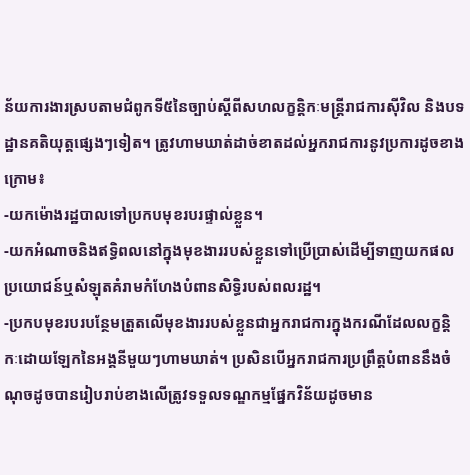ន័យការងារស្របតាមជំពូកទី៥នៃច្បាប់ស្តីពីសហលក្ខន្តិកៈមន្រ្តីរាជការស៊ីវិល និងបទដ្ឋានគតិយុត្តផ្សេងៗទៀត។ ត្រូវហាមឃាត់ដាច់ខាតដល់អ្នករាជការនូវប្រការដូចខាងក្រោម៖
-យកម៉ោងរដ្ឋបាលទៅប្រកបមុខរបរផ្ទាល់ខ្លួន។
-យកអំណាចនិងឥទ្ធិពលនៅក្នុងមុខងាររបស់ខ្លួនទៅប្រើប្រាស់ដើម្បីទាញយកផលប្រយោជន៍ឬសំឡុតគំរាមកំហែងបំពានសិទ្ធិរបស់ពលរដ្ឋ។
-ប្រកបមុខរបរបន្ថែមត្រួតលើមុខងាររបស់ខ្លួនជាអ្នករាជការក្នុងករណីដែលលក្ខន្តិកៈដោយឡែកនៃអង្គនីមួយៗហាមឃាត់។ ប្រសិនបើអ្នករាជការប្រព្រឹត្តបំពាននឹងចំណុចដូចបានរៀបរាប់ខាងលើត្រូវទទួលទណ្ឌកម្មផ្នែកវិន័យដូចមាន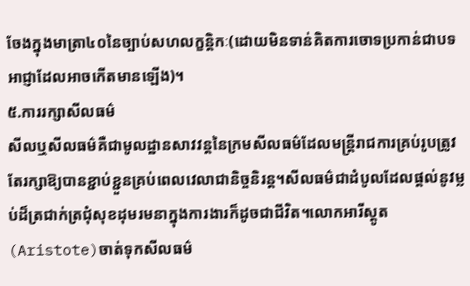ចែងក្នុងមាត្រា៤០នៃច្បាប់សហលក្ខន្តិកៈ(ដោយមិនទាន់គិតការចោទប្រកាន់ជាបទអាជ្ញាដែលអាចកើតមានឡើង)។
៥.ការរក្សាសីលធម៌
សីលឬសីលធម៌គឺជាមូលដ្ឋានសាវវន្តនៃក្រមសីលធម៌ដែលមន្រ្តីរាជការគ្រប់រូបត្រូវតែរក្សាឱ្យបានខ្ជាប់ខ្ជួនគ្រប់ពេលវេលាជានិច្ចនិរន្ត។សីលធម៌ជាដំបូលដែលផ្តល់នូវម្លប់ដ៏ត្រជាក់ត្រជុំសុខដុមរមនាក្នុងការងារក៏ដូចជាជីវិត។លោកអារីស្តូត (Aristote)ចាត់ទុកសីលធម៌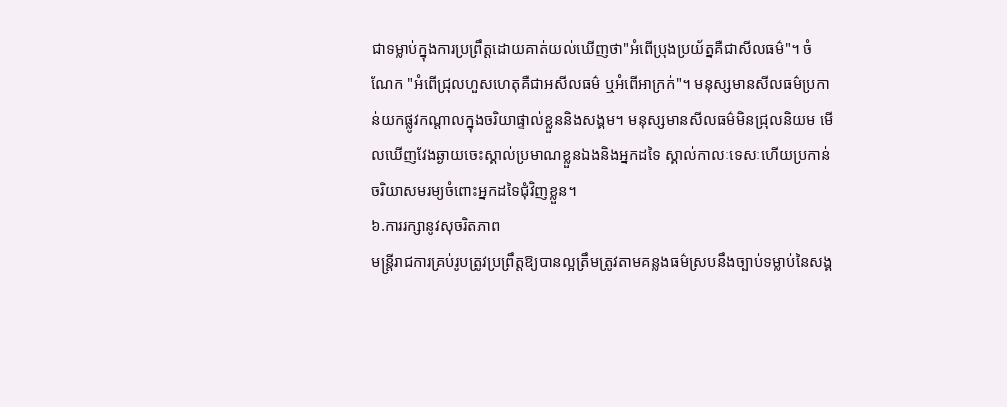ជាទម្លាប់ក្នុងការប្រព្រឹត្តដោយគាត់យល់ឃើញថា"អំពើប្រុងប្រយ័ត្នគឺជាសីលធម៌"។ ចំណែក "អំពើជ្រុលហួសហេតុគឺជាអសីលធម៌ ឬអំពើអាក្រក់"។ មនុស្សមានសីលធម៌ប្រកាន់យកផ្លូវកណ្តាលក្នុងចរិយាផ្ទាល់ខ្លួននិងសង្គម។ មនុស្សមានសីលធម៌មិនជ្រុលនិយម មើលឃើញវែងឆ្ងាយចេះស្គាល់ប្រមាណខ្លួនឯងនិងអ្នកដទៃ ស្គាល់កាលៈទេសៈហើយប្រកាន់ចរិយាសមរម្យចំពោះអ្នកដទៃជុំវិញខ្លួន។
៦.ការរក្សានូវសុចរិតភាព
មន្រ្តីរាជការគ្រប់រូបត្រូវប្រព្រឹត្តឱ្យបានល្អត្រឹមត្រូវតាមគន្លងធម៌ស្របនឹងច្បាប់ទម្លាប់នៃសង្គ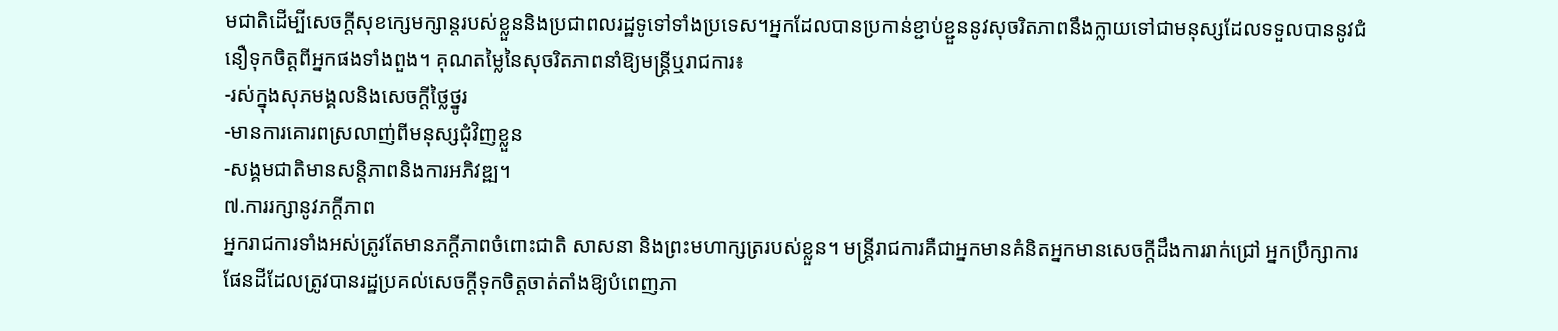មជាតិដើម្បីសេចក្តីសុខក្សេមក្សាន្តរបស់ខ្លួននិងប្រជាពលរដ្ឋទូទៅទាំងប្រទេស។អ្នកដែលបានប្រកាន់ខ្ជាប់ខ្ជួននូវសុចរិតភាពនឹងក្លាយទៅជាមនុស្សដែលទទួលបាននូវជំនឿទុកចិត្តពីអ្នកផងទាំងពួង។ គុណតម្លៃនៃសុចរិតភាពនាំឱ្យមន្រ្តីឬរាជការ៖
-រស់ក្នុងសុភមង្គលនិងសេចក្តីថ្លៃថ្នូរ
-មានការគោរពស្រលាញ់ពីមនុស្សជុំវិញខ្លួន
-សង្គមជាតិមានសន្តិភាពនិងការអភិវឌ្ឍ។
៧.ការរក្សានូវភក្តីភាព
អ្នករាជការទាំងអស់ត្រូវតែមានភក្តីភាពចំពោះជាតិ សាសនា និងព្រះមហាក្សត្ររបស់ខ្លួន។ មន្រ្តីរាជការគឺជាអ្នកមានគំនិតអ្នកមានសេចក្តីដឹងការរាក់ជ្រៅ អ្នកប្រឹក្សាការផែនដីដែលត្រូវបានរដ្ឋប្រគល់សេចក្តីទុកចិត្តចាត់តាំងឱ្យបំពេញភា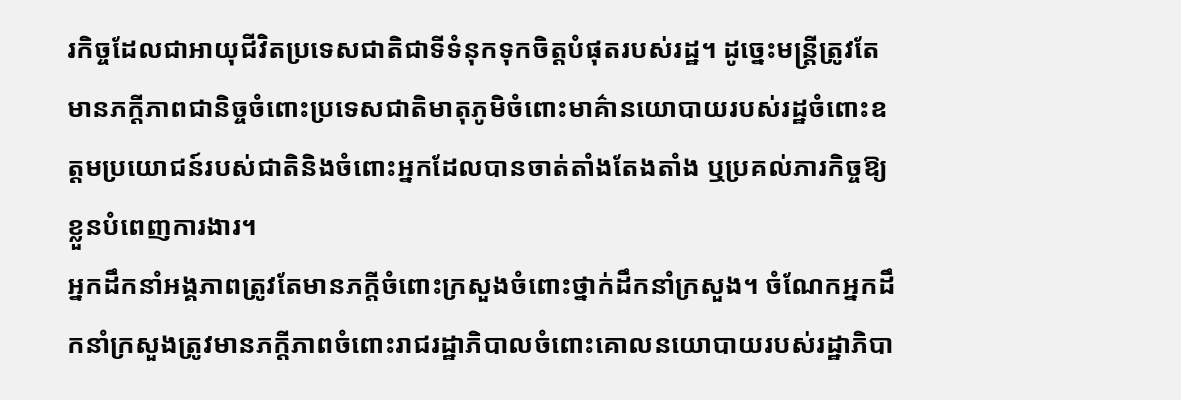រកិច្ចដែលជាអាយុជីវិតប្រទេសជាតិជាទីទំនុកទុកចិត្តបំផុតរបស់រដ្ឋ។ ដូច្នេះមន្រ្តីត្រូវតែមានភក្តីភាពជានិច្ចចំពោះប្រទេសជាតិមាតុភូមិចំពោះមាគ៌ានយោបាយរបស់រដ្ឋចំពោះឧត្តមប្រយោជន៍របស់ជាតិនិងចំពោះអ្នកដែលបានចាត់តាំងតែងតាំង ឬប្រគល់ភារកិច្ចឱ្យខ្លួនបំពេញការងារ។
អ្នកដឹកនាំអង្គភាពត្រូវតែមានភក្តីចំពោះក្រសួងចំពោះថ្នាក់ដឹកនាំក្រសួង។ ចំណែកអ្នកដឹកនាំក្រសួងត្រូវមានភក្តីភាពចំពោះរាជរដ្ឋាភិបាលចំពោះគោលនយោបាយរបស់រដ្ឋាភិបា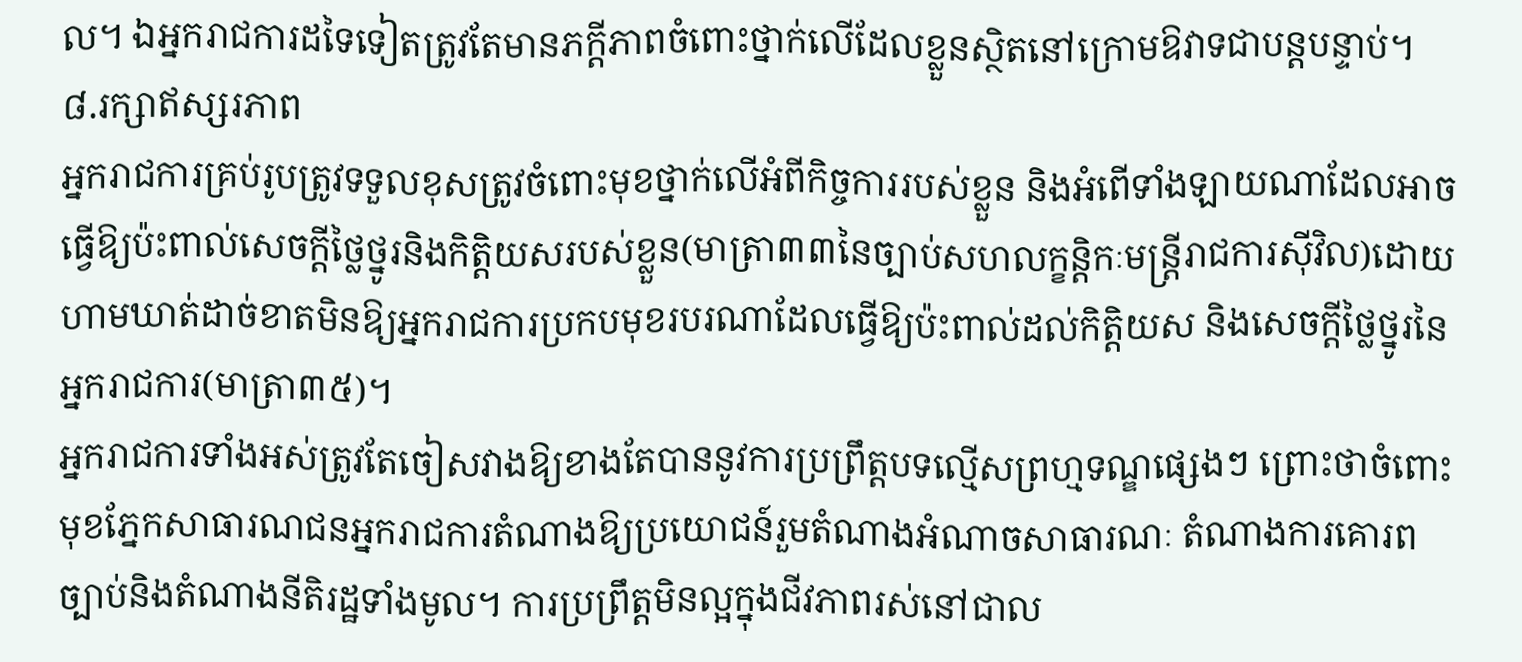ល។ ឯអ្នករាជការដទៃទៀតត្រូវតែមានភក្តីភាពចំពោះថ្នាក់លើដែលខ្លួនស្ថិតនៅក្រោមឱវាទជាបន្តបន្ទាប់។
៨.រក្សាឥស្សរភាព
អ្នករាជការគ្រប់រូបត្រូវទទួលខុសត្រូវចំពោះមុខថ្នាក់លើអំពីកិច្ចការរបស់ខ្លួន និងអំពើទាំងឡាយណាដែលអាចធ្វើឱ្យប៉ះពាល់សេចក្តីថ្លៃថ្នូរនិងកិត្តិយសរបស់ខ្លួន(មាត្រា៣៣នៃច្បាប់សហលក្ខន្តិកៈមន្រ្តីរាជការស៊ីវិល)ដោយហាមឃាត់ដាច់ខាតមិនឱ្យអ្នករាជការប្រកបមុខរបរណាដែលធ្វើឱ្យប៉ះពាល់ដល់កិត្តិយស និងសេចក្តីថ្លៃថ្នូរនៃអ្នករាជការ(មាត្រា៣៥)។
អ្នករាជការទាំងអស់ត្រូវតែចៀសវាងឱ្យខាងតែបាននូវការប្រព្រឹត្តបទល្មើសព្រហ្មទណ្ឌផ្សេងៗ ព្រោះថាចំពោះមុខភ្នែកសាធារណជនអ្នករាជការតំណាងឱ្យប្រយោជន៍រួមតំណាងអំណាចសាធារណៈ តំណាងការគោរពច្បាប់និងតំណាងនីតិរដ្ឋទាំងមូល។ ការប្រព្រឹត្តមិនល្អក្នុងជីវភាពរស់នៅជាល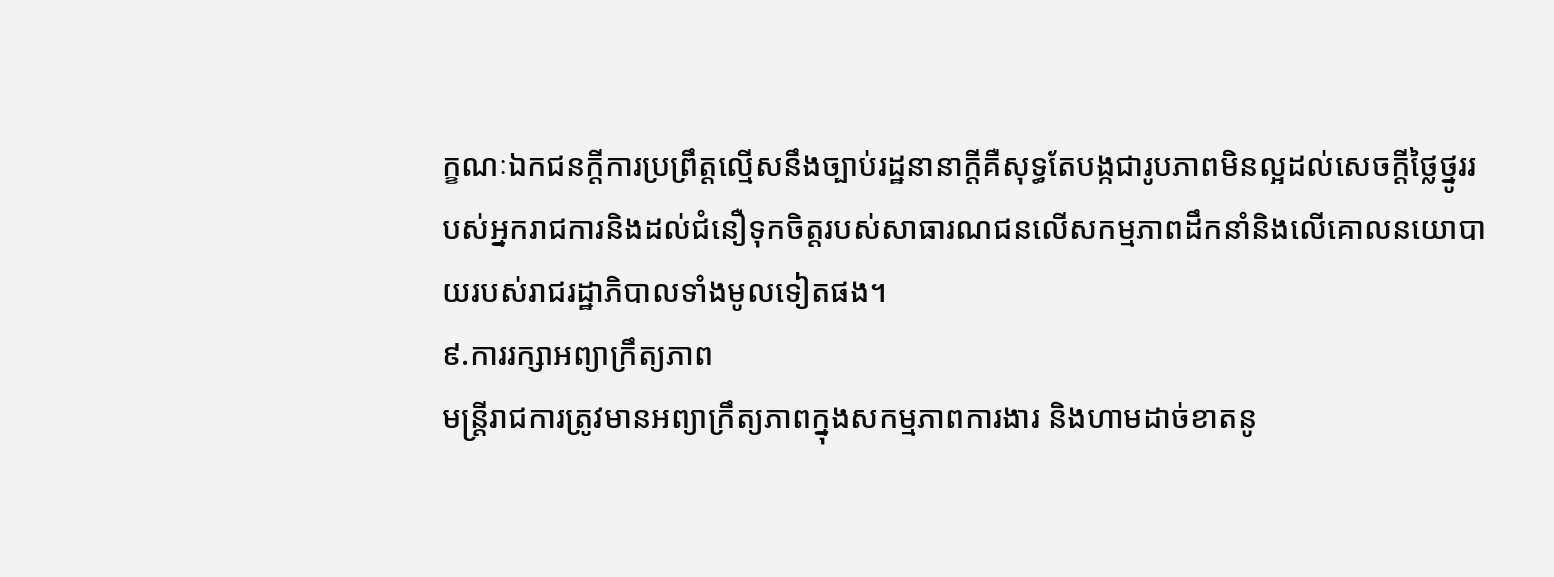ក្ខណៈឯកជនក្តីការប្រព្រឹត្តល្មើសនឹងច្បាប់រដ្ឋនានាក្តីគឺសុទ្ធតែបង្កជារូបភាពមិនល្អដល់សេចក្តីថ្លៃថ្នូររបស់អ្នករាជការនិងដល់ជំនឿទុកចិត្តរបស់សាធារណជនលើសកម្មភាពដឹកនាំនិងលើគោលនយោបាយរបស់រាជរដ្ឋាភិបាលទាំងមូលទៀតផង។
៩.ការរក្សាអព្យាក្រឹត្យភាព
មន្រ្តីរាជការត្រូវមានអព្យាក្រឹត្យភាពក្នុងសកម្មភាពការងារ និងហាមដាច់ខាតនូ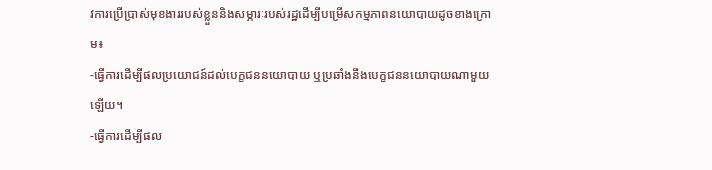វការប្រើប្រាស់មុខងាររបស់ខ្លួននិងសម្ភារៈរបស់រដ្ឋដើម្បីបម្រើសកម្មភាពនយោបាយដូចខាងក្រោម៖
-ធ្វើការដើម្បីផលប្រយោជន៍ដល់បេក្ខជននយោបាយ ឬប្រឆាំងនឹងបេក្ខជននយោបាយណាមួយឡើយ។
-ធ្វើការដើម្បីផល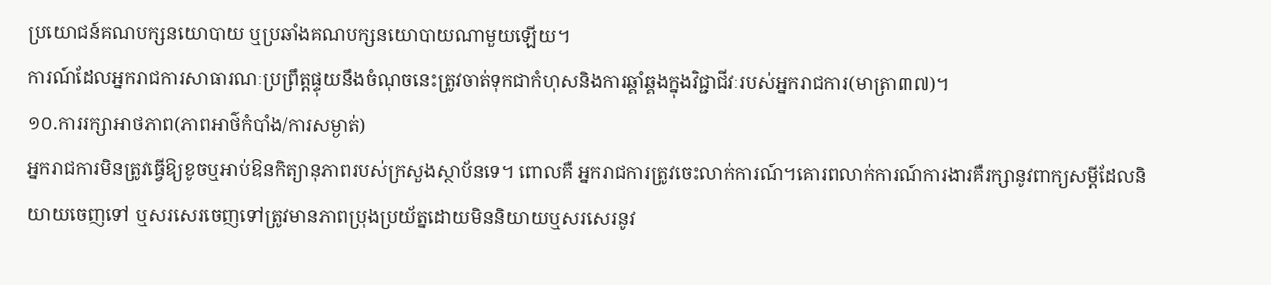ប្រយោជន៍គណបក្សនយោបាយ ឬប្រឆាំងគណបក្សនយោបាយណាមួយឡើយ។
ការណ៍ដែលអ្នករាជការសាធារណៈប្រព្រឹត្តផ្ទុយនឹងចំណុចនេះត្រូវចាត់ទុកជាកំហុសនិងការឆ្គាំឆ្គងក្នុងវិជ្ជាជីវៈរបស់អ្នករាជការ(មាត្រា៣៧)។
១០.ការរក្សាអាថភាព(ភាពអាថ៌កំបាំង/ការសម្ងាត់)
អ្នករាជការមិនត្រូវធ្វើឱ្យខូចឬអាប់ឱនកិត្យានុភាពរបស់ក្រសួងស្ថាប័នទេ។ ពោលគឺ អ្នករាជការត្រូវចេះលាក់ការណ៍។គោរពលាក់ការណ៍ការងារគឺរក្សានូវពាក្យសម្តីដែលនិយាយចេញទៅ ឬសរសេរចេញទៅត្រូវមានភាពប្រុងប្រយ័ត្នដោយមិននិយាយឬសរសេរនូវ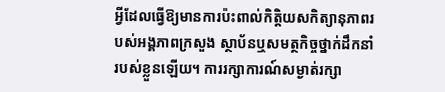អ្វីដែលធ្វើឱ្យមានការប៉ះពាល់កិត្តិយសកិត្យានុភាពរបស់អង្គភាពក្រសួង ស្ថាប័នឬសមត្ថកិច្ចថ្នាក់ដឹកនាំរបស់ខ្លួនឡើយ។ ការរក្សាការណ៍សម្ងាត់រក្សា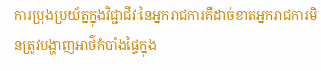ការប្រុងប្រយ័ត្នក្នុងវិជ្ជាជីវៈនៃអ្នករាជការគឺដាច់ខាតអ្នករាជការមិនត្រូវបង្ហាញអាថ៌កំបាំងផ្ទៃក្នុង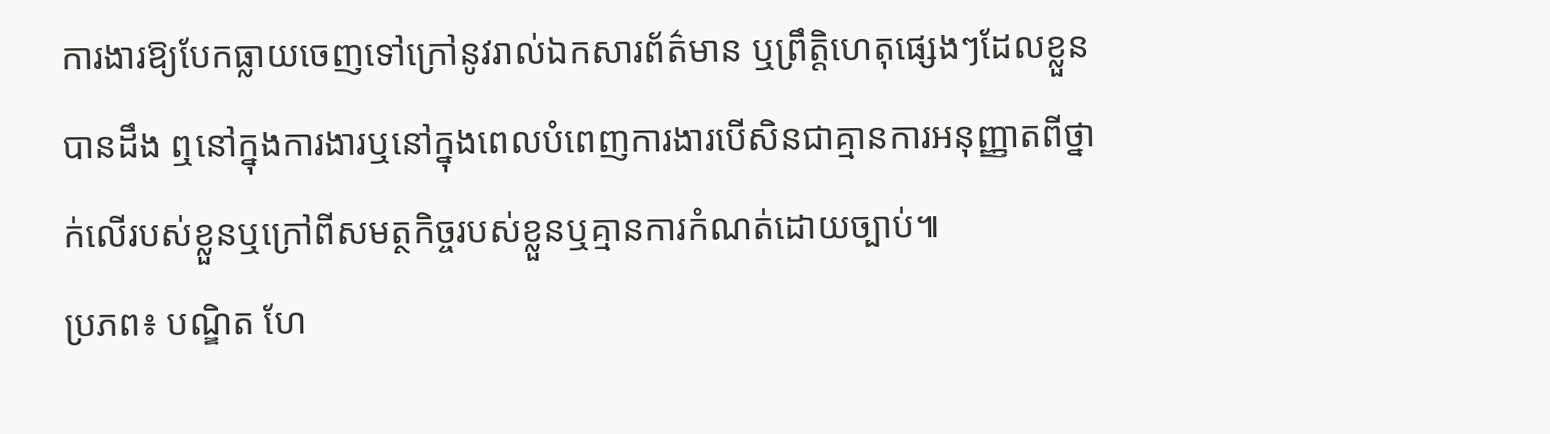ការងារឱ្យបែកធ្លាយចេញទៅក្រៅនូវរាល់ឯកសារព័ត៌មាន ឬព្រឹត្តិហេតុផ្សេងៗដែលខ្លួនបានដឹង ឮនៅក្នុងការងារឬនៅក្នុងពេលបំពេញការងារបើសិនជាគ្មានការអនុញ្ញាតពីថ្នាក់លើរបស់ខ្លួនឬក្រៅពីសមត្ថកិច្ចរបស់ខ្លួនឬគ្មានការកំណត់ដោយច្បាប់៕
ប្រភព៖ បណ្ឌិត ហែ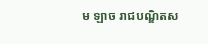ម ឡាច រាជបណ្ឌិតស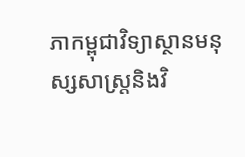ភាកម្ពុជាវិទ្យាស្ថានមនុស្សសាស្រ្តនិងវិ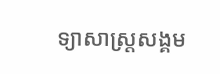ទ្យាសាស្រ្តសង្គម